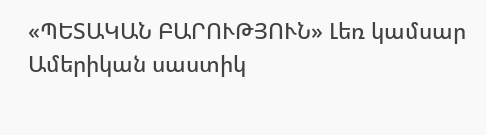«ՊԵՏԱԿԱՆ ԲԱՐՈՒԹՅՈՒՆ» Լեռ կամսար
Ամերիկան սաստիկ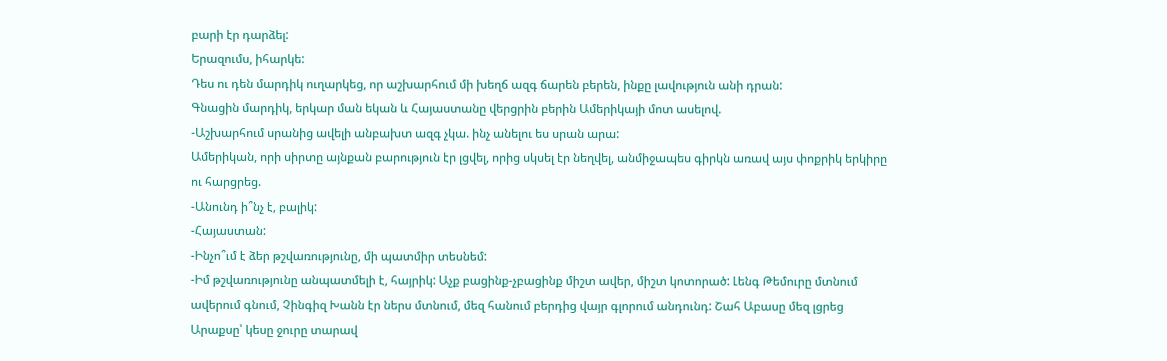բարի էր դարձել:
Երազումս, իհարկե:
Դես ու դեն մարդիկ ուղարկեց, որ աշխարհում մի խեղճ ազգ ճարեն բերեն, ինքը լավություն անի դրան:
Գնացին մարդիկ, երկար ման եկան և Հայաստանը վերցրին բերին Ամերիկայի մոտ ասելով.
-Աշխարհում սրանից ավելի անբախտ ազգ չկա. ինչ անելու ես սրան արա:
Ամերիկան, որի սիրտը այնքան բարություն էր լցվել, որից սկսել էր նեղվել, անմիջապես գիրկն առավ այս փոքրիկ երկիրը ու հարցրեց.
-Անունդ ի՞նչ է, բալիկ:
-Հայաստան:
-Ինչո՞ւմ է ձեր թշվառությունը, մի պատմիր տեսնեմ:
-Իմ թշվառությունը անպատմելի է, հայրիկ: Աչք բացինք-չբացինք միշտ ավեր, միշտ կոտորած: Լենգ Թեմուրը մտնում ավերում գնում, Չինգիզ Խանն էր ներս մտնում, մեզ հանում բերդից վայր գլորում անդունդ: Շահ Աբասը մեզ լցրեց Արաքսը՝ կեսը ջուրը տարավ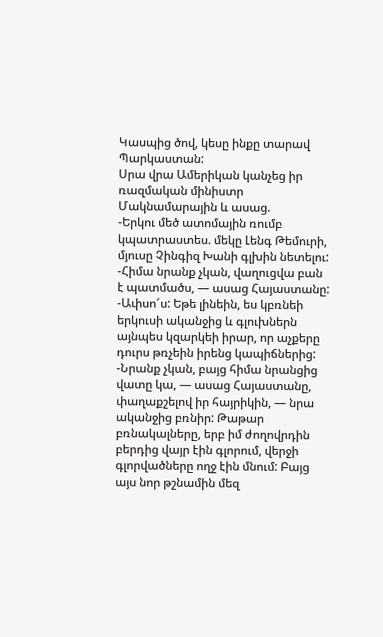Կասպից ծով, կեսը ինքը տարավ Պարկաստան:
Սրա վրա Ամերիկան կանչեց իր ռազմական մինիստր Մակնամարային և ասաց.
-Երկու մեծ ատոմային ռումբ կպատրաստես. մեկը Լենգ Թեմուրի, մյուսը Չինգիզ Խանի գլխին նետելու:
-Հիմա նրանք չկան, վաղուցվա բան է պատմածս, — ասաց Հայաստանը:
-Ափսո՜ս: Եթե լինեին, ես կբռնեի երկուսի ականջից և գլուխներն այնպես կզարկեի իրար, որ աչքերը դուրս թռչեին իրենց կապիճներից:
-Նրանք չկան, բայց հիմա նրանցից վատը կա, — ասաց Հայաստանը, փաղաքշելով իր հայրիկին, — նրա ականջից բռնիր: Թաթար բռնակալները, երբ իմ ժողովրդին բերդից վայր էին գլորում, վերջի գլորվածները ողջ էին մնում: Բայց այս նոր թշնամին մեզ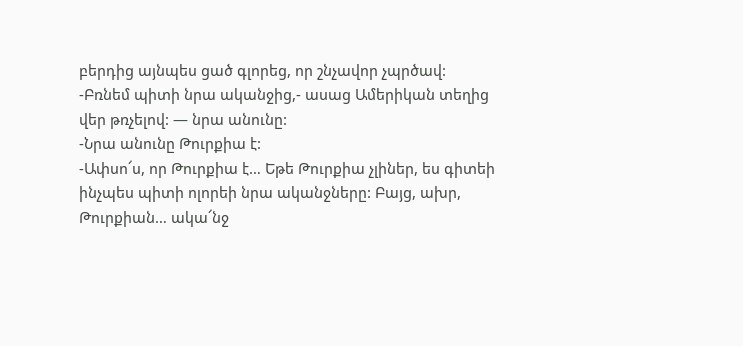բերդից այնպես ցած գլորեց, որ շնչավոր չպրծավ:
-Բռնեմ պիտի նրա ականջից,- ասաց Ամերիկան տեղից վեր թռչելով: — նրա անունը:
-Նրա անունը Թուրքիա է:
-Ափսո՜ս, որ Թուրքիա է… Եթե Թուրքիա չլիներ, ես գիտեի ինչպես պիտի ոլորեի նրա ականջները: Բայց, ախր, Թուրքիան… ակա՜նջ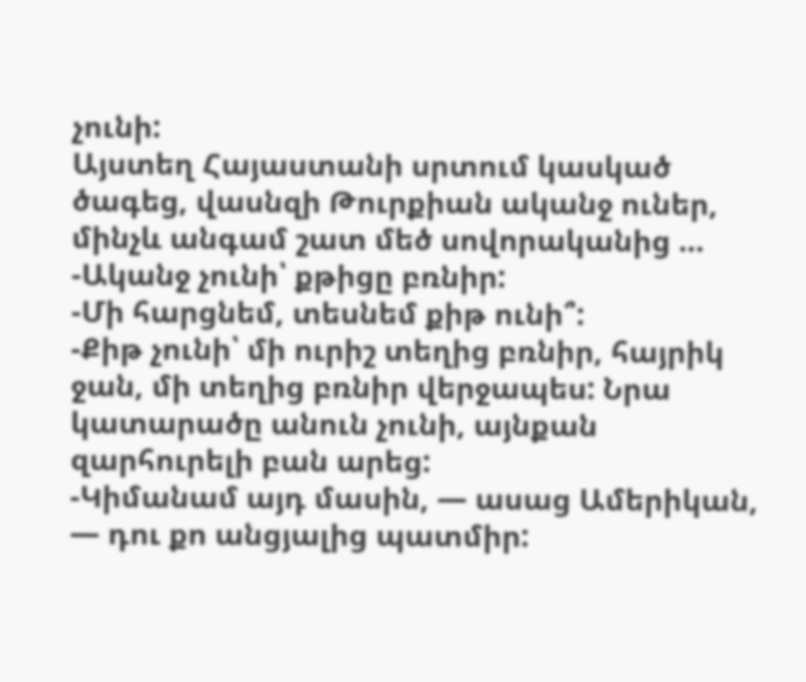չունի:
Այստեղ Հայաստանի սրտում կասկած ծագեց, վասնզի Թուրքիան ականջ ուներ, մինչև անգամ շատ մեծ սովորականից …
-Ականջ չունի՝ քթիցը բռնիր:
-Մի հարցնեմ, տեսնեմ քիթ ունի՞:
-Քիթ չունի՝ մի ուրիշ տեղից բռնիր, հայրիկ ջան, մի տեղից բռնիր վերջապես: Նրա կատարածը անուն չունի, այնքան զարհուրելի բան արեց:
-Կիմանամ այդ մասին, — ասաց Ամերիկան, — դու քո անցյալից պատմիր: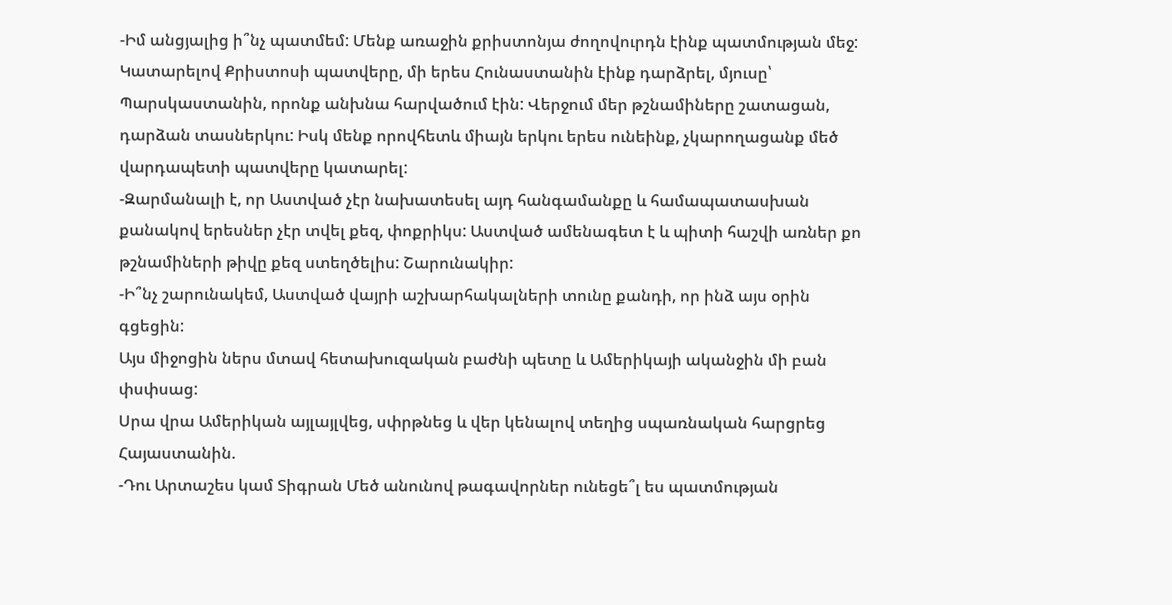-Իմ անցյալից ի՞նչ պատմեմ: Մենք առաջին քրիստոնյա ժողովուրդն էինք պատմության մեջ: Կատարելով Քրիստոսի պատվերը, մի երես Հունաստանին էինք դարձրել, մյուսը՝ Պարսկաստանին, որոնք անխնա հարվածում էին: Վերջում մեր թշնամիները շատացան, դարձան տասներկու: Իսկ մենք որովհետև միայն երկու երես ունեինք, չկարողացանք մեծ վարդապետի պատվերը կատարել:
-Զարմանալի է, որ Աստված չէր նախատեսել այդ հանգամանքը և համապատասխան քանակով երեսներ չէր տվել քեզ, փոքրիկս: Աստված ամենագետ է և պիտի հաշվի առներ քո թշնամիների թիվը քեզ ստեղծելիս: Շարունակիր:
-Ի՞նչ շարունակեմ, Աստված վայրի աշխարհակալների տունը քանդի, որ ինձ այս օրին գցեցին:
Այս միջոցին ներս մտավ հետախուզական բաժնի պետը և Ամերիկայի ականջին մի բան փսփսաց:
Սրա վրա Ամերիկան այլայլվեց, սփրթնեց և վեր կենալով տեղից սպառնական հարցրեց Հայաստանին.
-Դու Արտաշես կամ Տիգրան Մեծ անունով թագավորներ ունեցե՞լ ես պատմության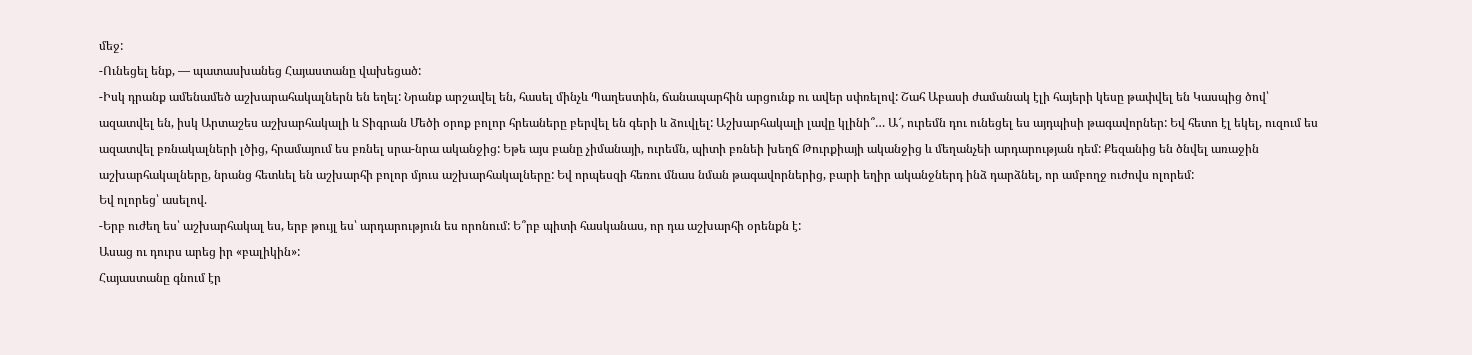մեջ:
-Ունեցել ենք, — պատասխանեց Հայաստանը վախեցած:
-Իսկ դրանք ամենամեծ աշխարահակալներն են եղել: Նրանք արշավել են, հասել մինչև Պաղեստին, ճանապարհին արցունք ու ավեր սփռելով: Շահ Աբասի ժամանակ էլի հայերի կեսը թափվել են Կասպից ծով՝ ազատվել են, իսկ Արտաշես աշխարհակալի և Տիգրան Մեծի օրոք բոլոր հրեաները բերվել են գերի և ձուվլել: Աշխարհակալի լավը կլինի՞… Ա՜, ուրեմն դու ունեցել ես այդպիսի թագավորներ: Եվ հետո էլ եկել, ուզում ես ազատվել բռնակալների լծից, հրամայում ես բռնել սրա-նրա ականջից: Եթե այս բանը չիմանայի, ուրեմն, պիտի բռնեի խեղճ Թուրքիայի ականջից և մեղանչեի արդարության դեմ: Քեզանից են ծնվել առաջին աշխարհակալները, նրանց հետևել են աշխարհի բոլոր մյուս աշխարհակալները: Եվ որպեսզի հեռու մնաս նման թագավորներից, բարի եղիր ականջներդ ինձ դարձնել, որ ամբողջ ուժովս ոլորեմ:
Եվ ոլորեց՝ ասելով.
-Երբ ուժեղ ես՝ աշխարհակալ ես, երբ թույլ ես՝ արդարություն ես որոնում: Ե՞րբ պիտի հասկանաս, որ դա աշխարհի օրենքն է:
Ասաց ու դուրս արեց իր «բալիկին»:
Հայաստանը գնում էր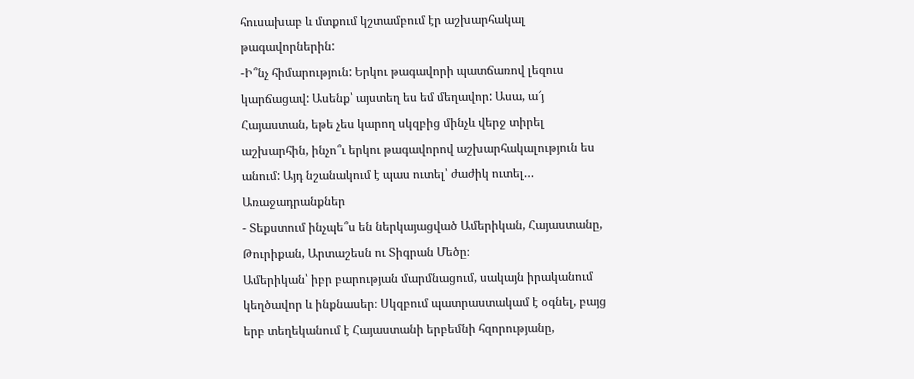հուսախաբ և մտքում կշտամբում էր աշխարհակալ թագավորներին:
-Ի՞նչ հիմարություն: Երկու թագավորի պատճառով լեզուս կարճացավ: Ասենք՝ այստեղ ես եմ մեղավոր: Ասա, ա՜յ Հայաստան, եթե չես կարող սկզբից մինչև վերջ տիրել աշխարհին, ինչո՞ւ երկու թագավորով աշխարհակալություն ես անում: Այդ նշանակում է պաս ուտել՝ ժաժիկ ուտել…
Առաջադրանքներ
- Տեքստում ինչպե՞ս են ներկայացված Ամերիկան, Հայաստանը, Թուրիքան, Արտաշեսն ու Տիգրան Մեծը։
Ամերիկան՝ իբր բարության մարմնացում, սակայն իրականում կեղծավոր և ինքնասեր։ Սկզբում պատրաստակամ է օգնել, բայց երբ տեղեկանում է Հայաստանի երբեմնի հզորությանը,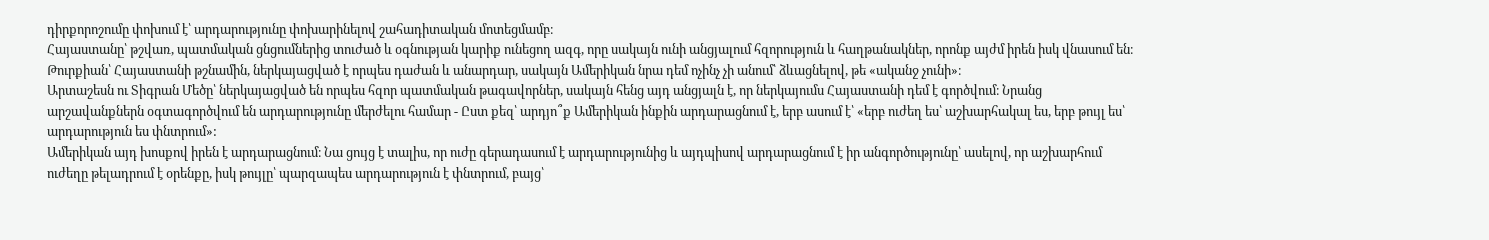դիրքորոշումը փոխում է՝ արդարությունը փոխարինելով շահադիտական մոտեցմամբ։
Հայաստանը՝ թշվառ, պատմական ցնցումներից տուժած և օգնության կարիք ունեցող ազգ, որը սակայն ունի անցյալում հզորություն և հաղթանակներ, որոնք այժմ իրեն իսկ վնասում են։
Թուրքիան՝ Հայաստանի թշնամին, ներկայացված է որպես դաժան և անարդար, սակայն Ամերիկան նրա դեմ ոչինչ չի անում՝ ձևացնելով, թե «ականջ չունի»։
Արտաշեսն ու Տիգրան Մեծը՝ ներկայացված են որպես հզոր պատմական թագավորներ, սակայն հենց այդ անցյալն է, որ ներկայումս Հայաստանի դեմ է գործվում։ Նրանց արշավանքներն օգտագործվում են արդարությունը մերժելու համար - Ըստ քեզ՝ արդյո՞ք Ամերիկան ինքին արդարացնում է, երբ ասում է՝ «երբ ուժեղ ես՝ աշխարհակալ ես, երբ թույլ ես՝ արդարություն ես փնտրում»:
Ամերիկան այդ խոսքով իրեն է արդարացնում։ Նա ցույց է տալիս, որ ուժը գերադասում է արդարությունից և այդպիսով արդարացնում է իր անգործությունը՝ ասելով, որ աշխարհում ուժեղը թելադրում է օրենքը, իսկ թույլը՝ պարզապես արդարություն է փնտրում, բայց՝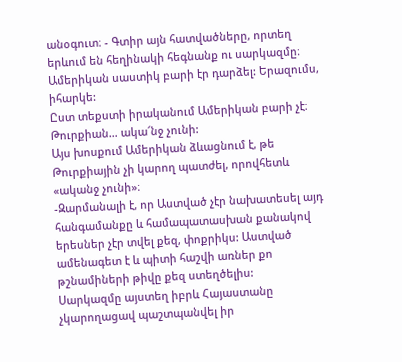անօգուտ։ - Գտիր այն հատվածները, որտեղ երևում են հեղինակի հեգնանք ու սարկազմը։
Ամերիկան սաստիկ բարի էր դարձել: Երազումս, իհարկե:
Ըստ տեքստի իրականում Ամերիկան բարի չէ։
Թուրքիան… ակա՜նջ չունի:
Այս խոսքում Ամերիկան ձևացնում է, թե Թուրքիային չի կարող պատժել, որովհետև «ականջ չունի»։
-Զարմանալի է, որ Աստված չէր նախատեսել այդ հանգամանքը և համապատասխան քանակով երեսներ չէր տվել քեզ, փոքրիկս: Աստված ամենագետ է և պիտի հաշվի առներ քո թշնամիների թիվը քեզ ստեղծելիս:
Սարկազմը այստեղ իբրև Հայաստանը չկարողացավ պաշտպանվել իր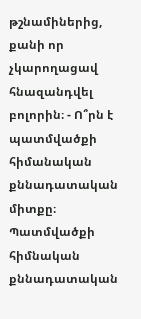թշնամիներից, քանի որ չկարողացավ հնազանդվել բոլորին։ - Ո՞րն է պատմվածքի հիմանական քննադատական միտքը։
Պատմվածքի հիմնական քննադատական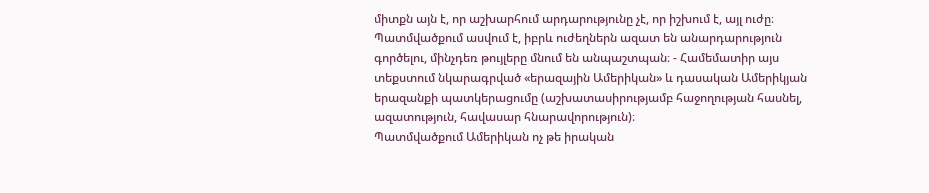միտքն այն է, որ աշխարհում արդարությունը չէ, որ իշխում է, այլ ուժը։ Պատմվածքում ասվում է, իբրև ուժեղներն ազատ են անարդարություն գործելու, մինչդեռ թույլերը մնում են անպաշտպան։ - Համեմատիր այս տեքստում նկարագրված «երազային Ամերիկան» և դասական Ամերիկյան երազանքի պատկերացումը (աշխատասիրությամբ հաջողության հասնել, ազատություն, հավասար հնարավորություն)։
Պատմվածքում Ամերիկան ոչ թե իրական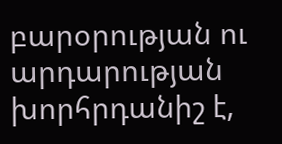բարօրության ու արդարության խորհրդանիշ է,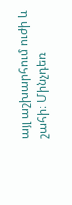այլ աշխարհում ուժի և շահի։ Մինչդեռ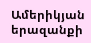Ամերիկյան երազանքի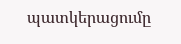պատկերացումը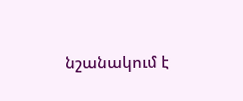նշանակում է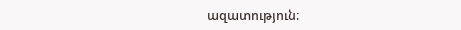ազատություն։